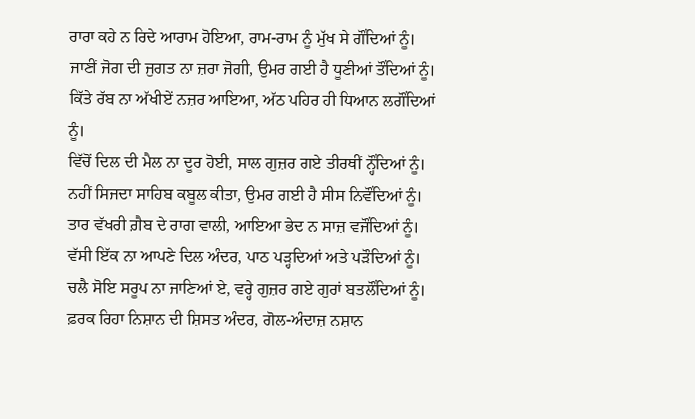ਰਾਰਾ ਕਹੇ ਨ ਰਿਦੇ ਆਰਾਮ ਹੋਇਆ, ਰਾਮ-ਰਾਮ ਨੂੰ ਮੁੱਖ ਸੇ ਗੌਂਦਿਆਂ ਨੂੰ।
ਜਾਣੀਂ ਜੋਗ ਦੀ ਜੁਗਤ ਨਾ ਜ਼ਰਾ ਜੋਗੀ, ਉਮਰ ਗਈ ਹੈ ਧੂਣੀਆਂ ਤੌਂਦਿਆਂ ਨੂੰ।
ਕਿੱਤੇ ਰੱਬ ਨਾ ਅੱਖੀਏਂ ਨਜ਼ਰ ਆਇਆ, ਅੱਠ ਪਹਿਰ ਹੀ ਧਿਆਨ ਲਗੌਂਦਿਆਂ ਨੂੰ।
ਵਿੱਚੋਂ ਦਿਲ ਦੀ ਮੈਲ ਨਾ ਦੂਰ ਹੋਈ, ਸਾਲ ਗੁਜ਼ਰ ਗਏ ਤੀਰਥੀਂ ਨ੍ਹੌਂਦਿਆਂ ਨੂੰ।
ਨਹੀਂ ਸਿਜਦਾ ਸਾਹਿਬ ਕਬੂਲ ਕੀਤਾ, ਉਮਰ ਗਈ ਹੈ ਸੀਸ ਨਿਵੌਂਦਿਆਂ ਨੂੰ।
ਤਾਰ ਵੱਖਰੀ ਗ਼ੈਬ ਦੇ ਰਾਗ ਵਾਲੀ, ਆਇਆ ਭੇਦ ਨ ਸਾਜ਼ ਵਜੌਂਦਿਆਂ ਨੂੰ।
ਵੱਸੀ ਇੱਕ ਨਾ ਆਪਣੇ ਦਿਲ ਅੰਦਰ, ਪਾਠ ਪੜ੍ਹਦਿਆਂ ਅਤੇ ਪੜੌਦਿਆਂ ਨੂੰ।
ਚਲੈ ਸੋਇ ਸਰੂਪ ਨਾ ਜਾਣਿਆਂ ਏ, ਵਰ੍ਹੇ ਗੁਜ਼ਰ ਗਏ ਗੁਰਾਂ ਬਤਲੌਂਦਿਆਂ ਨੂੰ।
ਫ਼ਰਕ ਰਿਹਾ ਨਿਸ਼ਾਨ ਦੀ ਸ਼ਿਸਤ ਅੰਦਰ, ਗੋਲ-ਅੰਦਾਜ਼ ਨਸ਼ਾਨ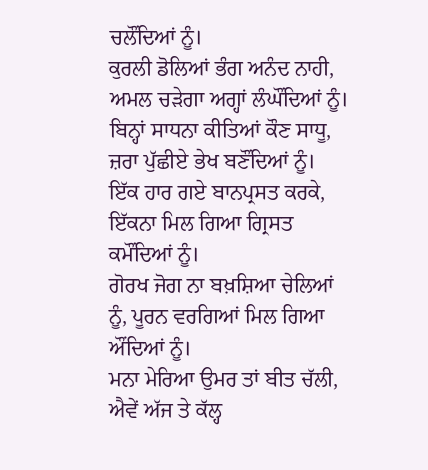ਚਲੌਂਦਿਆਂ ਨੂੰ।
ਕੁਰਲੀ ਡੋਲਿਆਂ ਭੰਗ ਅਨੰਦ ਨਾਹੀ, ਅਮਲ ਚੜੇਗਾ ਅਗ੍ਹਾਂ ਲੰਘੌਂਦਿਆਂ ਨੂੰ।
ਬਿਨ੍ਹਾਂ ਸਾਧਨਾ ਕੀਤਿਆਂ ਕੌਣ ਸਾਧੂ, ਜ਼ਰਾ ਪੁੱਛੀਏ ਭੇਖ ਬਣੌਂਦਿਆਂ ਨੂੰ।
ਇੱਕ ਹਾਰ ਗਏ ਬਾਨਪ੍ਰਸਤ ਕਰਕੇ, ਇੱਕਨਾ ਮਿਲ ਗਿਆ ਗ੍ਰਿਸਤ ਕਮੌਂਦਿਆਂ ਨੂੰ।
ਗੋਰਖ ਜੋਗ ਨਾ ਬਖ਼ਸ਼ਿਆ ਚੇਲਿਆਂ ਨੂੰ, ਪੂਰਨ ਵਰਗਿਆਂ ਮਿਲ ਗਿਆ ਔਂਦਿਆਂ ਨੂੰ।
ਮਨਾ ਮੇਰਿਆ ਉਮਰ ਤਾਂ ਬੀਤ ਚੱਲੀ, ਐਵੇਂ ਅੱਜ ਤੇ ਕੱਲ੍ਹ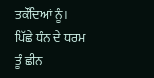ਤਕੌਂਦਿਆਂ ਨੂੰ।
ਪਿੱਛੇ ਧੰਨ ਦੇ ਧਰਮ ਤੂੰ ਛੀਨ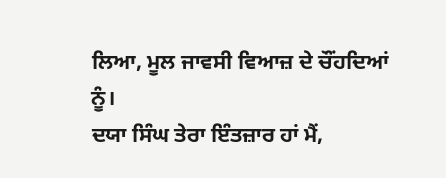ਲਿਆ, ਮੂਲ ਜਾਵਸੀ ਵਿਆਜ਼ ਦੇ ਚੌਂਹਦਿਆਂ ਨੂੰ।
ਦਯਾ ਸਿੰਘ ਤੇਰਾ ਇੰਤਜ਼ਾਰ ਹਾਂ ਮੈਂ,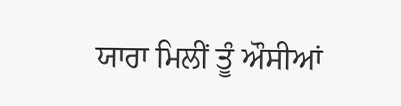ਯਾਰਾ ਮਿਲੀਂ ਤੂੰ ਔਸੀਆਂ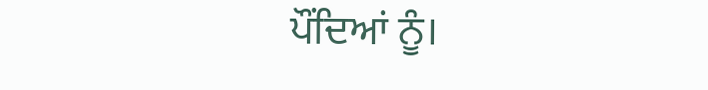ਪੌਂਦਿਆਂ ਨੂੰ।